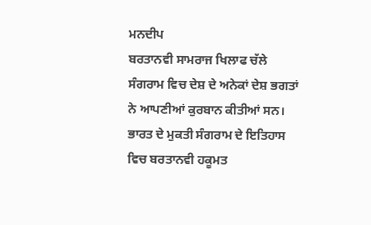ਮਨਦੀਪ
ਬਰਤਾਨਵੀ ਸਾਮਰਾਜ ਖਿਲਾਫ ਚੱਲੇ ਸੰਗਰਾਮ ਵਿਚ ਦੇਸ਼ ਦੇ ਅਨੇਕਾਂ ਦੇਸ਼ ਭਗਤਾਂ ਨੇ ਆਪਣੀਆਂ ਕੁਰਬਾਨ ਕੀਤੀਆਂ ਸਨ। ਭਾਰਤ ਦੇ ਮੁਕਤੀ ਸੰਗਰਾਮ ਦੇ ਇਤਿਹਾਸ ਵਿਚ ਬਰਤਾਨਵੀ ਹਕੂਮਤ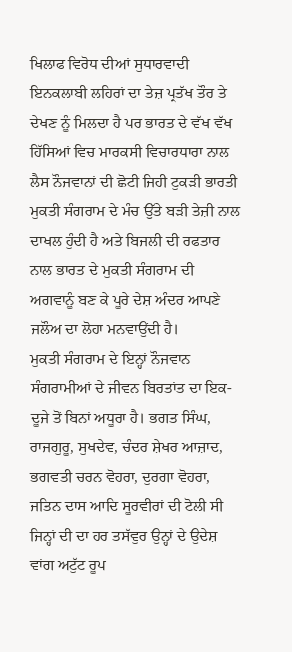ਖਿਲਾਫ ਵਿਰੋਧ ਦੀਆਂ ਸੁਧਾਰਵਾਦੀ ਇਨਕਲਾਬੀ ਲਹਿਰਾਂ ਦਾ ਤੇਜ਼ ਪ੍ਰਤੱਖ ਤੌਰ ਤੇ ਦੇਖਣ ਨੂੰ ਮਿਲਦਾ ਹੈ ਪਰ ਭਾਰਤ ਦੇ ਵੱਖ ਵੱਖ ਹਿੱਸਿਆਂ ਵਿਚ ਮਾਰਕਸੀ ਵਿਚਾਰਧਾਰਾ ਨਾਲ ਲੈਸ ਨੌਜਵਾਨਾਂ ਦੀ ਛੋਟੀ ਜਿਹੀ ਟੁਕੜੀ ਭਾਰਤੀ ਮੁਕਤੀ ਸੰਗਰਾਮ ਦੇ ਮੰਚ ਉੱਤੇ ਬੜੀ ਤੇਜ਼ੀ ਨਾਲ ਦਾਖਲ ਹੁੰਦੀ ਹੈ ਅਤੇ ਬਿਜਲੀ ਦੀ ਰਫਤਾਰ ਨਾਲ ਭਾਰਤ ਦੇ ਮੁਕਤੀ ਸੰਗਰਾਮ ਦੀ ਅਗਵਾਨੂੰ ਬਣ ਕੇ ਪੂਰੇ ਦੇਸ਼ ਅੰਦਰ ਆਪਣੇ ਜਲੌਅ ਦਾ ਲੋਹਾ ਮਨਵਾਉਂਦੀ ਹੈ।
ਮੁਕਤੀ ਸੰਗਰਾਮ ਦੇ ਇਨ੍ਹਾਂ ਨੌਜਵਾਨ ਸੰਗਰਾਮੀਆਂ ਦੇ ਜੀਵਨ ਬਿਰਤਾਂਤ ਦਾ ਇਕ-ਦੂਜੇ ਤੋਂ ਬਿਨਾਂ ਅਧੂਰਾ ਹੈ। ਭਗਤ ਸਿੰਘ, ਰਾਜਗੁਰੂ, ਸੁਖਦੇਵ, ਚੰਦਰ ਸ਼ੇਖਰ ਆਜ਼ਾਦ, ਭਗਵਤੀ ਚਰਨ ਵੋਹਰਾ, ਦੁਰਗਾ ਵੋਹਰਾ, ਜਤਿਨ ਦਾਸ ਆਦਿ ਸੂਰਵੀਰਾਂ ਦੀ ਟੋਲੀ ਸੀ ਜਿਨ੍ਹਾਂ ਦੀ ਦਾ ਹਰ ਤਸੱਵੁਰ ਉਨ੍ਹਾਂ ਦੇ ਉਦੇਸ਼ ਵਾਂਗ ਅਟੁੱਟ ਰੂਪ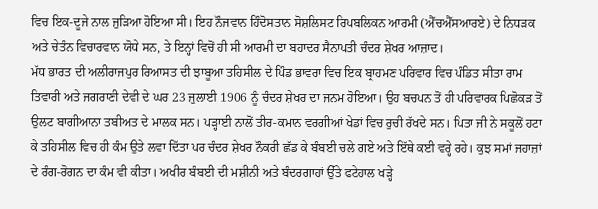ਵਿਚ ਇਕ-ਦੂਜੇ ਨਾਲ ਜੁੜਿਆ ਹੋਇਆ ਸੀ। ਇਹ ਨੌਜਵਾਨ ਹਿੰਦੋਸਤਾਨ ਸੋਸ਼ਲਿਸਟ ਰਿਪਬਲਿਕਨ ਆਰਮੀ (ਐੱਚਐੱਸਆਰਏ) ਦੇ ਨਿਧੜਕ ਅਤੇ ਚੇਤੰਨ ਵਿਚਾਰਵਾਨ ਯੋਧੇ ਸਨ, ਤੇ ਇਨ੍ਹਾਂ ਵਿਚੋਂ ਹੀ ਸੀ ਆਰਮੀ ਦਾ ਬਹਾਦਰ ਸੈਨਾਪਤੀ ਚੰਦਰ ਸ਼ੇਖਰ ਆਜ਼ਾਦ।
ਮੱਧ ਭਾਰਤ ਦੀ ਅਲੀਰਾਜਪੁਰ ਰਿਆਸਤ ਦੀ ਝਾਬੂਆ ਤਹਿਸੀਲ ਦੇ ਪਿੰਡ ਭਾਵਰਾ ਵਿਚ ਇਕ ਬ੍ਰਾਹਮਣ ਪਰਿਵਾਰ ਵਿਚ ਪੰਡਿਤ ਸੀਤਾ ਰਾਮ ਤਿਵਾਰੀ ਅਤੇ ਜਗਰਾਣੀ ਦੇਵੀ ਦੇ ਘਰ 23 ਜੁਲਾਈ 1906 ਨੂੰ ਚੰਦਰ ਸ਼ੇਖਰ ਦਾ ਜਨਮ ਹੋਇਆ। ਉਹ ਬਚਪਨ ਤੋਂ ਹੀ ਪਰਿਵਾਰਕ ਪਿਛੋਕੜ ਤੋਂ ਉਲਟ ਬਾਗੀਆਨਾ ਤਬੀਅਤ ਦੇ ਮਾਲਕ ਸਨ। ਪੜ੍ਹਾਈ ਨਾਲੋਂ ਤੀਰ-ਕਮਾਨ ਵਰਗੀਆਂ ਖੇਡਾਂ ਵਿਚ ਰੁਚੀ ਰੱਖਦੇ ਸਨ। ਪਿਤਾ ਜੀ ਨੇ ਸਕੂਲੋਂ ਹਟਾ ਕੇ ਤਹਿਸੀਲ ਵਿਚ ਹੀ ਕੰਮ ਉਤੇ ਲਵਾ ਦਿੱਤਾ ਪਰ ਚੰਦਰ ਸ਼ੇਖਰ ਨੌਕਰੀ ਛੱਡ ਕੇ ਬੰਬਈ ਚਲੇ ਗਏ ਅਤੇ ਇੱਥੇ ਕਈ ਵਰ੍ਹੇ ਰਹੇ। ਕੁਝ ਸਮਾਂ ਜਹਾਜ਼ਾਂ ਦੇ ਰੰਗ-ਰੋਗਨ ਦਾ ਕੰਮ ਵੀ ਕੀਤਾ। ਅਖੀਰ ਬੰਬਈ ਦੀ ਮਸ਼ੀਨੀ ਅਤੇ ਬੰਦਰਗਾਹਾਂ ਉੱਤੇ ਫਟੇਹਾਲ ਖੜ੍ਹੇ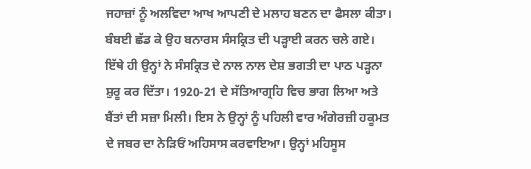ਜਹਾਜ਼ਾਂ ਨੂੰ ਅਲਵਿਦਾ ਆਖ ਆਪਣੀ ਦੇ ਮਲਾਹ ਬਣਨ ਦਾ ਫੈਸਲਾ ਕੀਤਾ। ਬੰਬਈ ਛੱਡ ਕੇ ਉਹ ਬਨਾਰਸ ਸੰਸਕ੍ਰਿਤ ਦੀ ਪੜ੍ਹਾਈ ਕਰਨ ਚਲੇ ਗਏ। ਇੱਥੇ ਹੀ ਉਨ੍ਹਾਂ ਨੇ ਸੰਸਕ੍ਰਿਤ ਦੇ ਨਾਲ ਨਾਲ ਦੇਸ਼ ਭਗਤੀ ਦਾ ਪਾਠ ਪੜ੍ਹਨਾ ਸ਼ੁਰੂ ਕਰ ਦਿੱਤਾ। 1920-21 ਦੇ ਸੱਤਿਆਗ੍ਰਹਿ ਵਿਚ ਭਾਗ ਲਿਆ ਅਤੇ ਬੈਂਤਾਂ ਦੀ ਸਜ਼ਾ ਮਿਲੀ। ਇਸ ਨੇ ਉਨ੍ਹਾਂ ਨੂੰ ਪਹਿਲੀ ਵਾਰ ਅੰਗੇਰਜ਼ੀ ਹਕੂਮਤ ਦੇ ਜਬਰ ਦਾ ਨੇੜਿਓਂ ਅਹਿਸਾਸ ਕਰਵਾਇਆ। ਉਨ੍ਹਾਂ ਮਹਿਸੂਸ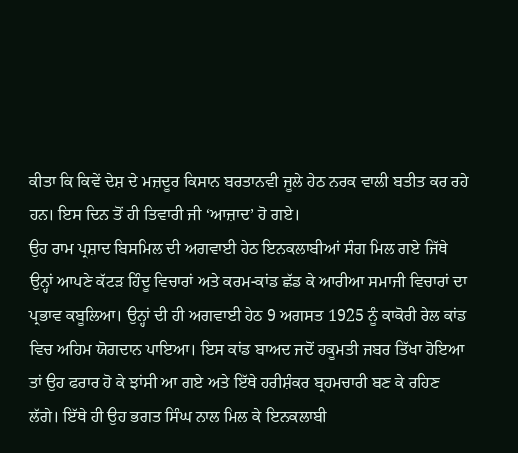ਕੀਤਾ ਕਿ ਕਿਵੇਂ ਦੇਸ਼ ਦੇ ਮਜ਼ਦੂਰ ਕਿਸਾਨ ਬਰਤਾਨਵੀ ਜੂਲੇ ਹੇਠ ਨਰਕ ਵਾਲੀ ਬਤੀਤ ਕਰ ਰਹੇ ਹਨ। ਇਸ ਦਿਨ ਤੋਂ ਹੀ ਤਿਵਾਰੀ ਜੀ ‘ਆਜ਼ਾਦ’ ਹੋ ਗਏ।
ਉਹ ਰਾਮ ਪ੍ਰਸ਼ਾਦ ਬਿਸਮਿਲ ਦੀ ਅਗਵਾਈ ਹੇਠ ਇਨਕਲਾਬੀਆਂ ਸੰਗ ਮਿਲ ਗਏ ਜਿੱਥੇ ਉਨ੍ਹਾਂ ਆਪਣੇ ਕੱਟੜ ਹਿੰਦੂ ਵਿਚਾਰਾਂ ਅਤੇ ਕਰਮ-ਕਾਂਡ ਛੱਡ ਕੇ ਆਰੀਆ ਸਮਾਜੀ ਵਿਚਾਰਾਂ ਦਾ ਪ੍ਰਭਾਵ ਕਬੂਲਿਆ। ਉਨ੍ਹਾਂ ਦੀ ਹੀ ਅਗਵਾਈ ਹੇਠ 9 ਅਗਸਤ 1925 ਨੂੰ ਕਾਕੋਰੀ ਰੇਲ ਕਾਂਡ ਵਿਚ ਅਹਿਮ ਯੋਗਦਾਨ ਪਾਇਆ। ਇਸ ਕਾਂਡ ਬਾਅਦ ਜਦੋਂ ਹਕੂਮਤੀ ਜਬਰ ਤਿੱਖਾ ਹੋਇਆ ਤਾਂ ਉਹ ਫਰਾਰ ਹੋ ਕੇ ਝਾਂਸੀ ਆ ਗਏ ਅਤੇ ਇੱਥੇ ਹਰੀਸ਼ੰਕਰ ਬ੍ਰਹਮਚਾਰੀ ਬਣ ਕੇ ਰਹਿਣ ਲੱਗੇ। ਇੱਥੇ ਹੀ ਉਹ ਭਗਤ ਸਿੰਘ ਨਾਲ ਮਿਲ ਕੇ ਇਨਕਲਾਬੀ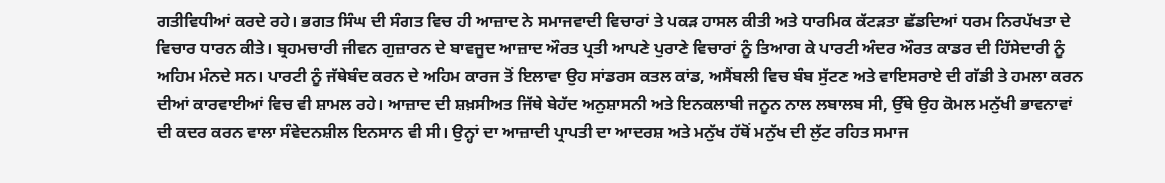ਗਤੀਵਿਧੀਆਂ ਕਰਦੇ ਰਹੇ। ਭਗਤ ਸਿੰਘ ਦੀ ਸੰਗਤ ਵਿਚ ਹੀ ਆਜ਼ਾਦ ਨੇ ਸਮਾਜਵਾਦੀ ਵਿਚਾਰਾਂ ਤੇ ਪਕੜ ਹਾਸਲ ਕੀਤੀ ਅਤੇ ਧਾਰਮਿਕ ਕੱਟੜਤਾ ਛੱਡਦਿਆਂ ਧਰਮ ਨਿਰਪੱਖਤਾ ਦੇ ਵਿਚਾਰ ਧਾਰਨ ਕੀਤੇ। ਬ੍ਰਹਮਚਾਰੀ ਜੀਵਨ ਗੁਜ਼ਾਰਨ ਦੇ ਬਾਵਜੂਦ ਆਜ਼ਾਦ ਔਰਤ ਪ੍ਰਤੀ ਆਪਣੇ ਪੁਰਾਣੇ ਵਿਚਾਰਾਂ ਨੂੰ ਤਿਆਗ ਕੇ ਪਾਰਟੀ ਅੰਦਰ ਔਰਤ ਕਾਡਰ ਦੀ ਹਿੱਸੇਦਾਰੀ ਨੂੰ ਅਹਿਮ ਮੰਨਦੇ ਸਨ। ਪਾਰਟੀ ਨੂੰ ਜੱਥੇਬੰਦ ਕਰਨ ਦੇ ਅਹਿਮ ਕਾਰਜ ਤੋਂ ਇਲਾਵਾ ਉਹ ਸਾਂਡਰਸ ਕਤਲ ਕਾਂਡ, ਅਸੈਂਬਲੀ ਵਿਚ ਬੰਬ ਸੁੱਟਣ ਅਤੇ ਵਾਇਸਰਾਏ ਦੀ ਗੱਡੀ ਤੇ ਹਮਲਾ ਕਰਨ ਦੀਆਂ ਕਾਰਵਾਈਆਂ ਵਿਚ ਵੀ ਸ਼ਾਮਲ ਰਹੇ। ਆਜ਼ਾਦ ਦੀ ਸ਼ਖ਼ਸੀਅਤ ਜਿੱਥੇ ਬੇਹੱਦ ਅਨੁਸ਼ਾਸਨੀ ਅਤੇ ਇਨਕਲਾਬੀ ਜਨੂਨ ਨਾਲ ਲਬਾਲਬ ਸੀ, ਉੱਥੇ ਉਹ ਕੋਮਲ ਮਨੁੱਖੀ ਭਾਵਨਾਵਾਂ ਦੀ ਕਦਰ ਕਰਨ ਵਾਲਾ ਸੰਵੇਦਨਸ਼ੀਲ ਇਨਸਾਨ ਵੀ ਸੀ। ਉਨ੍ਹਾਂ ਦਾ ਆਜ਼ਾਦੀ ਪ੍ਰਾਪਤੀ ਦਾ ਆਦਰਸ਼ ਅਤੇ ਮਨੁੱਖ ਹੱਥੋਂ ਮਨੁੱਖ ਦੀ ਲੁੱਟ ਰਹਿਤ ਸਮਾਜ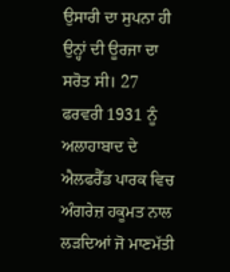ਉਸਾਰੀ ਦਾ ਸੁਪਨਾ ਹੀ ਉਨ੍ਹਾਂ ਦੀ ਊਰਜਾ ਦਾ ਸਰੋਤ ਸੀ। 27 ਫਰਵਰੀ 1931 ਨੂੰ ਅਲਾਹਾਬਾਦ ਦੇ ਐਲਫਰੈੱਡ ਪਾਰਕ ਵਿਚ ਅੰਗਰੇਜ਼ ਹਕੂਮਤ ਨਾਲ ਲੜਦਿਆਂ ਜੋ ਮਾਣਮੱਤੀ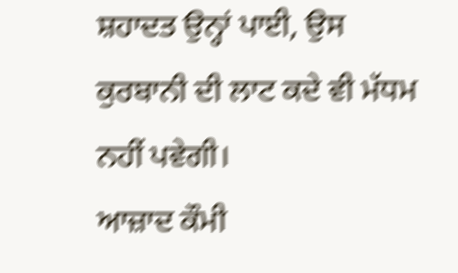ਸ਼ਹਾਦਤ ਉਨ੍ਹਾਂ ਪਾਈ, ਉਸ ਕੁਰਬਾਨੀ ਦੀ ਲਾਟ ਕਦੇ ਵੀ ਮੱਧਮ ਨਹੀਂ ਪਵੇਗੀ।
ਆਜ਼ਾਦ ਕੌਮੀ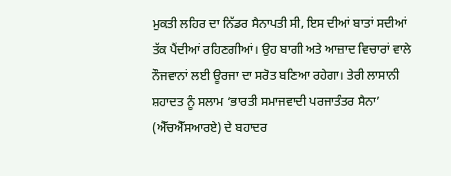ਮੁਕਤੀ ਲਹਿਰ ਦਾ ਨਿੱਡਰ ਸੈਨਾਪਤੀ ਸੀ, ਇਸ ਦੀਆਂ ਬਾਤਾਂ ਸਦੀਆਂ ਤੱਕ ਪੈਂਦੀਆਂ ਰਹਿਣਗੀਆਂ। ਉਹ ਬਾਗੀ ਅਤੇ ਆਜ਼ਾਦ ਵਿਚਾਰਾਂ ਵਾਲੇ ਨੌਜਵਾਨਾਂ ਲਈ ਊਰਜਾ ਦਾ ਸਰੋਤ ਬਣਿਆ ਰਹੇਗਾ। ਤੇਰੀ ਲਾਸਾਨੀ ਸ਼ਹਾਦਤ ਨੂੰ ਸਲਾਮ ‘ਭਾਰਤੀ ਸਮਾਜਵਾਦੀ ਪਰਜਾਤੰਤਰ ਸੈਨਾ’ (ਐੱਚਐੱਸਆਰਏ) ਦੇ ਬਹਾਦਰ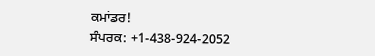ਕਮਾਂਡਰ!
ਸੰਪਰਕ: +1-438-924-2052